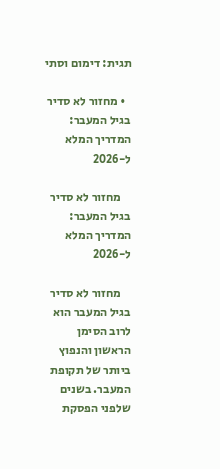תגית: דימום וסתי

  • מחזור לא סדיר בגיל המעבר: המדריך המלא ל-2026

    מחזור לא סדיר בגיל המעבר: המדריך המלא ל-2026

    מחזור לא סדיר בגיל המעבר הוא לרוב הסימן הראשון והנפוץ ביותר של תקופת המעבר. בשנים שלפני הפסקת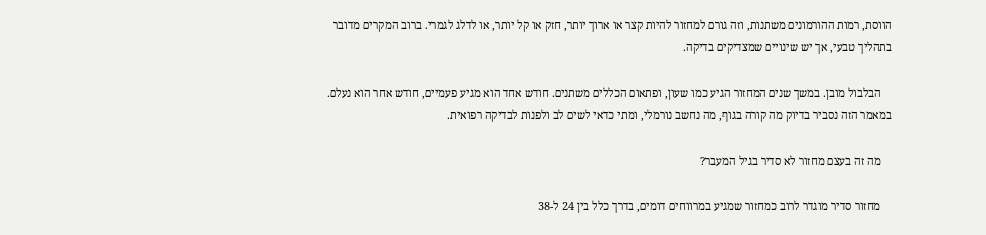הווסת, רמות ההורמונים משתנות, וזה גורם למחזור להיות קצר או ארוך יותר, חזק או קל יותר, או לדלג לגמרי. ברוב המקרים מדובר בתהליך טבעי, אך יש שינויים שמצדיקים בדיקה.

    הבלבול מובן. במשך שנים המחזור הגיע כמו שעון, ופתאום הכללים משתנים. חודש אחד הוא מגיע פעמיים, חודש אחר הוא נעלם. במאמר הזה נסביר בדיוק מה קורה בגוף, מה נחשב נורמלי, ומתי כדאי לשים לב ולפנות לבדיקה רפואית.

    מה זה בעצם מחזור לא סדיר בגיל המעבר?

    מחזור סדיר מוגדר לרוב כמחזור שמגיע במרווחים דומים, בדרך כלל בין 24 ל-38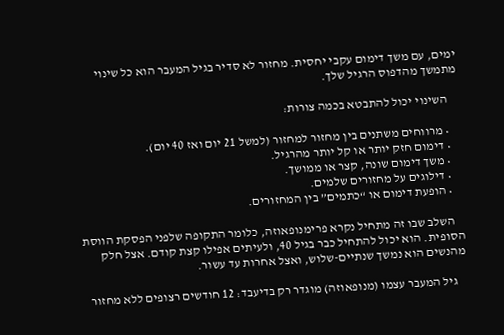ימים, עם משך דימום עקבי יחסית. מחזור לא סדיר בגיל המעבר הוא כל שינוי מתמשך מהדפוס הרגיל שלך.

    השינוי יכול להתבטא בכמה צורות:

    • מרווחים משתנים בין מחזור למחזור (למשל 21 יום ואז 40 יום).
    • דימום חזק יותר או קל יותר מהרגיל.
    • משך דימום שונה, קצר או ממושך.
    • דילוגים על מחזורים שלמים.
    • הופעת דימום או “כתמים” בין המחזורים.

    השלב שבו זה מתחיל נקרא פרימנופאוזה, כלומר התקופה שלפני הפסקת הווסת הסופית. הוא יכול להתחיל כבר בגיל 40, ולעיתים אפילו קצת קודם. אצל חלק מהנשים הוא נמשך שנתיים-שלוש, ואצל אחרות עד עשור.

    גיל המעבר עצמו (מנופאוזה) מוגדר רק בדיעבד: 12 חודשים רצופים ללא מחזור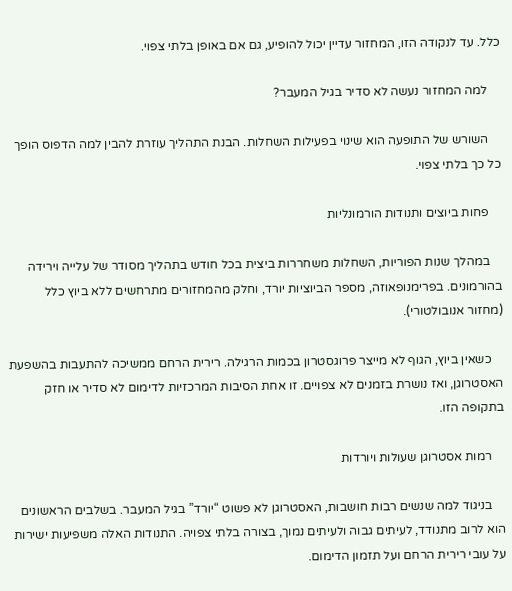כלל. עד לנקודה הזו, המחזור עדיין יכול להופיע, גם אם באופן בלתי צפוי.

    למה המחזור נעשה לא סדיר בגיל המעבר?

    השורש של התופעה הוא שינוי בפעילות השחלות. הבנת התהליך עוזרת להבין למה הדפוס הופך כל כך בלתי צפוי.

    פחות ביוצים ותנודות הורמונליות

    במהלך שנות הפוריות, השחלות משחררות ביצית בכל חודש בתהליך מסודר של עלייה וירידה בהורמונים. בפרימנופאוזה, מספר הביוציות יורד, וחלק מהמחזורים מתרחשים ללא ביוץ כלל (מחזור אנובולטורי).

    כשאין ביוץ, הגוף לא מייצר פרוגסטרון בכמות הרגילה. רירית הרחם ממשיכה להתעבות בהשפעת האסטרוגן, ואז נושרת בזמנים לא צפויים. זו אחת הסיבות המרכזיות לדימום לא סדיר או חזק בתקופה הזו.

    רמות אסטרוגן שעולות ויורדות

    בניגוד למה שנשים רבות חושבות, האסטרוגן לא פשוט “יורד” בגיל המעבר. בשלבים הראשונים הוא לרוב מתנודד, לעיתים גבוה ולעיתים נמוך, בצורה בלתי צפויה. התנודות האלה משפיעות ישירות על עובי רירית הרחם ועל תזמון הדימום.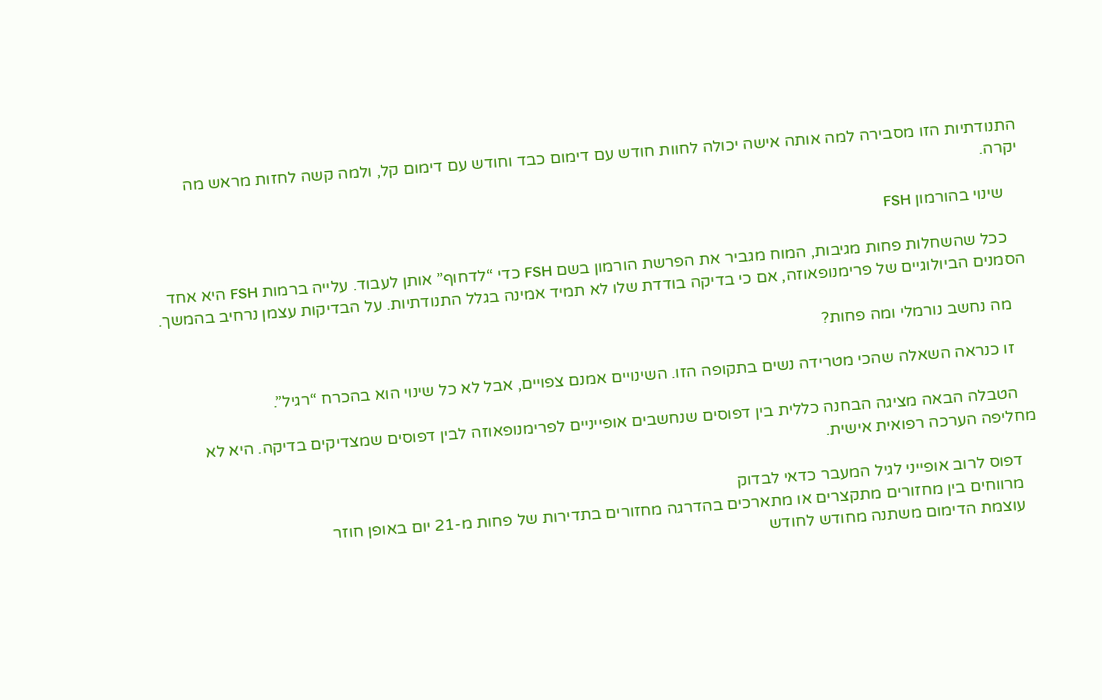התנודתיות הזו מסבירה למה אותה אישה יכולה לחוות חודש עם דימום כבד וחודש עם דימום קל, ולמה קשה לחזות מראש מה יקרה.

    שינוי בהורמון FSH

    ככל שהשחלות פחות מגיבות, המוח מגביר את הפרשת הורמון בשם FSH כדי “לדחוף” אותן לעבוד. עלייה ברמות FSH היא אחד הסמנים הביולוגיים של פרימנופאוזה, אם כי בדיקה בודדת שלו לא תמיד אמינה בגלל התנודתיות. על הבדיקות עצמן נרחיב בהמשך.

    מה נחשב נורמלי ומה פחות?

    זו כנראה השאלה שהכי מטרידה נשים בתקופה הזו. השינויים אמנם צפויים, אבל לא כל שינוי הוא בהכרח “רגיל”.

    הטבלה הבאה מציגה הבחנה כללית בין דפוסים שנחשבים אופייניים לפרימנופאוזה לבין דפוסים שמצדיקים בדיקה. היא לא מחליפה הערכה רפואית אישית.

    דפוס לרוב אופייני לגיל המעבר כדאי לבדוק
    מרווחים בין מחזורים מתקצרים או מתארכים בהדרגה מחזורים בתדירות של פחות מ-21 יום באופן חוזר
    עוצמת הדימום משתנה מחודש לחודש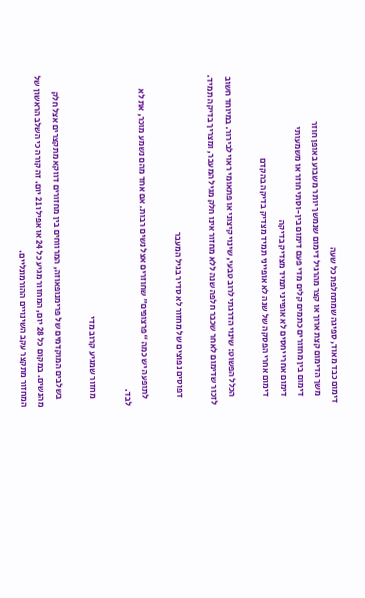דימום כבד מאוד, ספיגה שמתחלפת כל שעה
    משך הדימום קצת ארוך או קצר מהרגיל דימום שנמשך יותר משבוע באופן חוזר
    דימום בין מחזורים כתמים קלים מדי פעם דימום בין-וסתי חוזר או משמעותי
    דימום אחרי יחסים לא אופייני תמיד מצדיק בדיקה
    דימום אחרי הפסקה של שנה לא אופייני תמיד מצדיק בדיקה בהקדם

    הכלל הפשוט: שינוי הדרגתי לרוב טבעי, שינוי קיצוני או פתאומי ראוי לבירור. במיוחד חשוב לזכור שדימום לאחר שכבר חלפה שנה ללא מחזור אינו חלק מגיל המעבר, ומצריך בדיקה תמיד.

    דפוסים נפוצים של מחזור לא סדיר בגיל המעבר

    לתופעה יש כמה “פרצופים” שחוזרים אצל נשים רבות. אם אחד מהם נשמע מוכר, את לא לבד.

    מחזור שמגיע קרוב מדי

    בשלבים המוקדמים של פרימנופאוזה, המרווחים בין מחזורים דווקא מתקצרים אצל חלק מהנשים. במקום כל 28 יום, המחזור מגיע כל 24 או אפילו 21 יום. זה קורה כי השלב הראשון של המחזור מתקצר עקב השינויים ההורמונליים.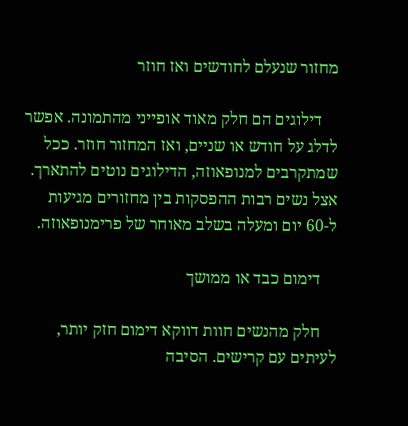מחזור שנעלם לחודשים ואז חוזר

    דילוגים הם חלק מאוד אופייני מהתמונה. אפשר לדלג על חודש או שניים, ואז המחזור חוזר. ככל שמתקרבים למנופאוזה, הדילוגים נוטים להתארך. אצל נשים רבות ההפסקות בין מחזורים מגיעות ל-60 יום ומעלה בשלב מאוחר של פרימנופאוזה.

    דימום כבד או ממושך

    חלק מהנשים חוות דווקא דימום חזק יותר, לעיתים עם קרישים. הסיבה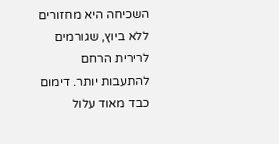השכיחה היא מחזורים ללא ביוץ, שגורמים לרירית הרחם להתעבות יותר. דימום כבד מאוד עלול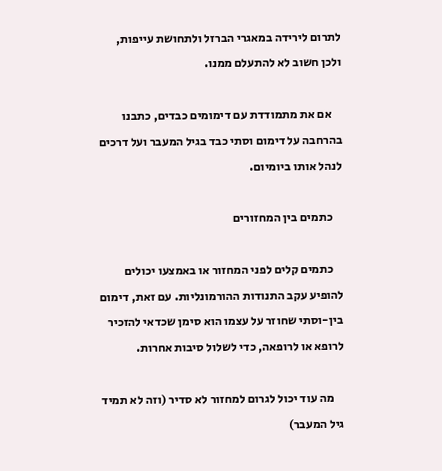לתרום לירידה במאגרי הברזל ולתחושת עייפות, ולכן חשוב לא להתעלם ממנו.

    אם את מתמודדת עם דימומים כבדים, כתבנו בהרחבה על דימום וסתי כבד בגיל המעבר ועל דרכים לנהל אותו ביומיום.

    כתמים בין המחזורים

    כתמים קלים לפני המחזור או באמצעו יכולים להופיע עקב התנודות ההורמונליות. עם זאת, דימום בין-וסתי שחוזר על עצמו הוא סימן שכדאי להזכיר לרופא או לרופאה, כדי לשלול סיבות אחרות.

    מה עוד יכול לגרום למחזור לא סדיר (וזה לא תמיד גיל המעבר)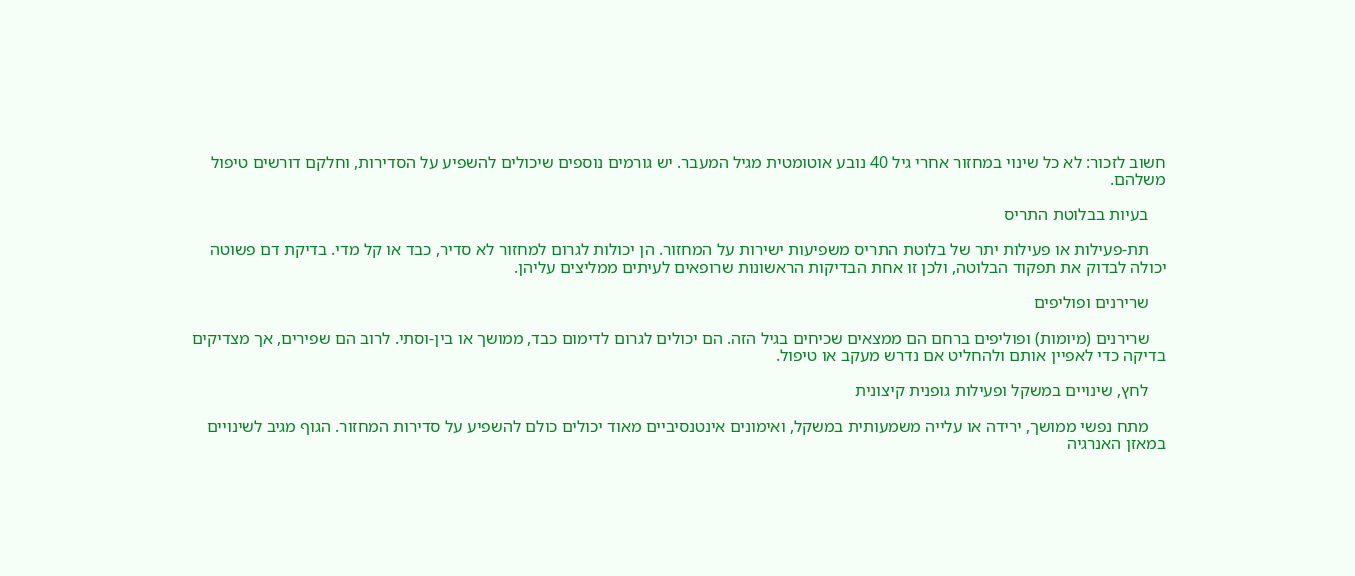חשוב לזכור: לא כל שינוי במחזור אחרי גיל 40 נובע אוטומטית מגיל המעבר. יש גורמים נוספים שיכולים להשפיע על הסדירות, וחלקם דורשים טיפול משלהם.

    בעיות בבלוטת התריס

    תת-פעילות או פעילות יתר של בלוטת התריס משפיעות ישירות על המחזור. הן יכולות לגרום למחזור לא סדיר, כבד או קל מדי. בדיקת דם פשוטה יכולה לבדוק את תפקוד הבלוטה, ולכן זו אחת הבדיקות הראשונות שרופאים לעיתים ממליצים עליהן.

    שרירנים ופוליפים

    שרירנים (מיומות) ופוליפים ברחם הם ממצאים שכיחים בגיל הזה. הם יכולים לגרום לדימום כבד, ממושך או בין-וסתי. לרוב הם שפירים, אך מצדיקים בדיקה כדי לאפיין אותם ולהחליט אם נדרש מעקב או טיפול.

    לחץ, שינויים במשקל ופעילות גופנית קיצונית

    מתח נפשי ממושך, ירידה או עלייה משמעותית במשקל, ואימונים אינטנסיביים מאוד יכולים כולם להשפיע על סדירות המחזור. הגוף מגיב לשינויים במאזן האנרגיה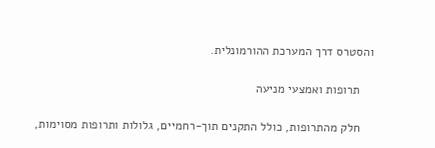והסטרס דרך המערכת ההורמונלית.

    תרופות ואמצעי מניעה

    חלק מהתרופות, כולל התקנים תוך-רחמיים, גלולות ותרופות מסוימות,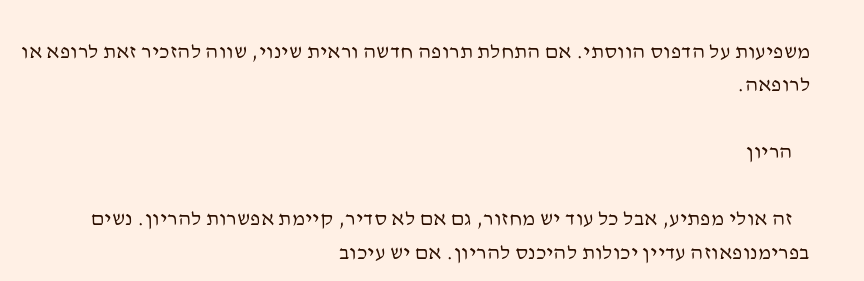משפיעות על הדפוס הווסתי. אם התחלת תרופה חדשה וראית שינוי, שווה להזכיר זאת לרופא או לרופאה.

    הריון

    זה אולי מפתיע, אבל כל עוד יש מחזור, גם אם לא סדיר, קיימת אפשרות להריון. נשים בפרימנופאוזה עדיין יכולות להיכנס להריון. אם יש עיכוב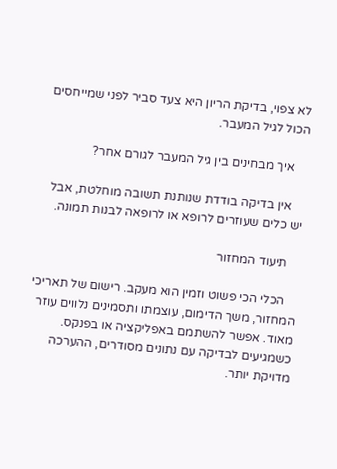לא צפוי, בדיקת הריון היא צעד סביר לפני שמייחסים הכול לגיל המעבר.

    איך מבחינים בין גיל המעבר לגורם אחר?

    אין בדיקה בודדת שנותנת תשובה מוחלטת, אבל יש כלים שעוזרים לרופא או לרופאה לבנות תמונה.

    תיעוד המחזור

    הכלי הכי פשוט וזמין הוא מעקב. רישום של תאריכי המחזור, משך הדימום, עוצמתו ותסמינים נלווים עוזר מאוד. אפשר להשתמם באפליקציה או בפנקס. כשמגיעים לבדיקה עם נתונים מסודרים, ההערכה מדויקת יותר.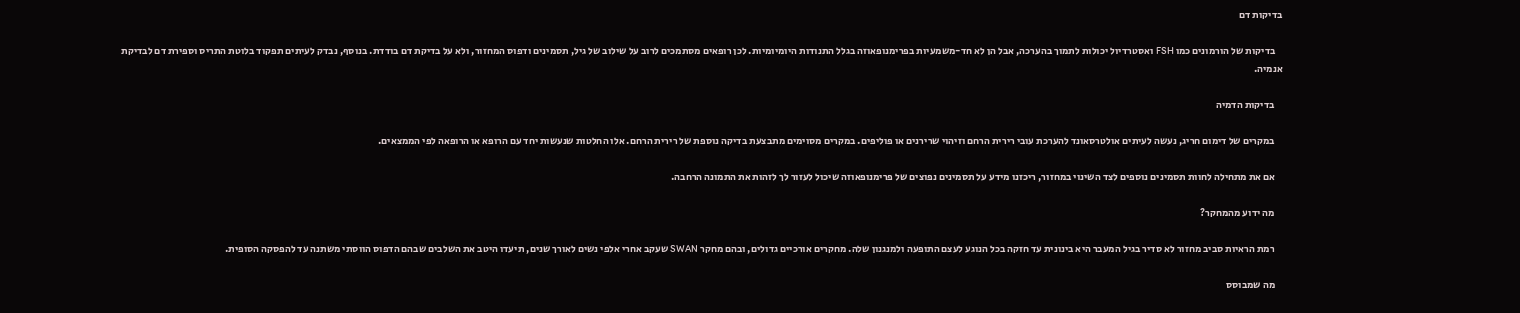בדיקות דם

    בדיקות של הורמונים כמו FSH ואסטרדיול יכולות לתמוך בהערכה, אבל הן לא חד-משמעיות בפרימנופאוזה בגלל התנודות היומיומיות. לכן רופאים מסתמכים לרוב על שילוב של גיל, תסמינים ודפוס המחזור, ולא על בדיקת דם בודדת. בנוסף, נבדק לעיתים תפקוד בלוטת התריס וספירת דם לבדיקת אנמיה.

    בדיקות הדמיה

    במקרים של דימום חריג, נעשה לעיתים אולטרסאונד להערכת עובי רירית הרחם וזיהוי שרירנים או פוליפים. במקרים מסוימים מתבצעת בדיקה נוספת של רירית הרחם. אלו החלטות שנעשות יחד עם הרופא או הרופאה לפי הממצאים.

    אם את מתחילה לחוות תסמינים נוספים לצד השינוי במחזור, ריכזנו מידע על תסמינים נפוצים של פרימנופאוזה שיכול לעזור לך לזהות את התמונה הרחבה.

    מה ידוע מהמחקר?

    רמת הראיות סביב מחזור לא סדיר בגיל המעבר היא בינונית עד חזקה בכל הנוגע לעצם התופעה ולמנגנון שלה. מחקרים אורכיים גדולים, ובהם מחקר SWAN שעקב אחרי אלפי נשים לאורך שנים, תיעדו היטב את השלבים שבהם הדפוס הווסתי משתנה עד להפסקה הסופית.

    מה שמבוסס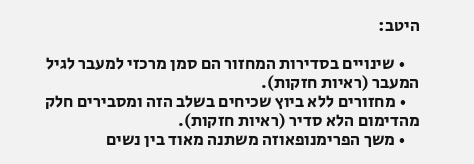היטב:

    • שינויים בסדירות המחזור הם סמן מרכזי למעבר לגיל המעבר (ראיות חזקות).
    • מחזורים ללא ביוץ שכיחים בשלב הזה ומסבירים חלק מהדימום הלא סדיר (ראיות חזקות).
    • משך הפרימנופאוזה משתנה מאוד בין נשים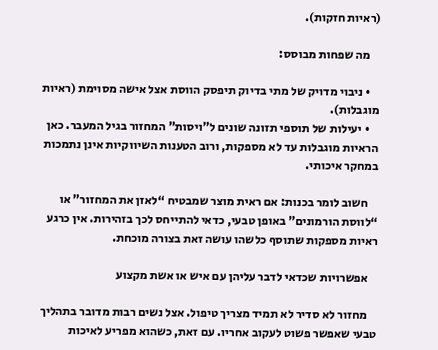(ראיות חזקות).

    מה שפחות מבוסס:

    • ניבוי מדויק של מתי בדיוק תיפסק הווסת אצל אישה מסוימת (ראיות מוגבלות).
    • יעילות של תוספי תזונה שונים ל”ויסות” המחזור בגיל המעבר. כאן הראיות מוגבלות עד לא מספקות, ורוב הטענות השיווקיות אינן נתמכות במחקר איכותי.

    חשוב לומר בכנות: אם ראית מוצר שמבטיח “לאזן את המחזור” או “לווסת הורמונים” באופן טבעי, כדאי להתייחס לכך בזהירות. אין כרגע ראיות מספקות שתוסף כלשהו עושה זאת בצורה מוכחת.

    אפשרויות שכדאי לדבר עליהן עם איש או אשת מקצוע

    מחזור לא סדיר לא תמיד מצריך טיפול. אצל נשים רבות מדובר בתהליך טבעי שאפשר פשוט לעקוב אחריו. עם זאת, כשהוא מפריע לאיכות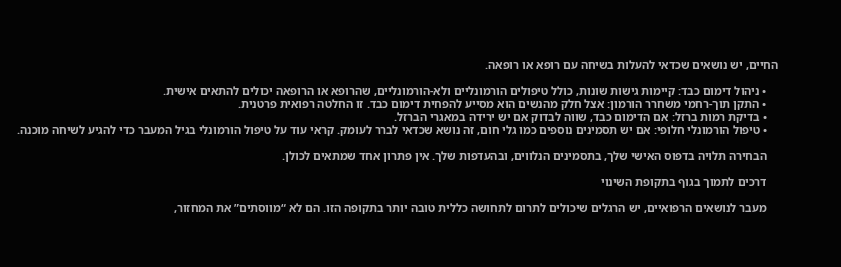החיים, יש נושאים שכדאי להעלות בשיחה עם רופא או רופאה.

    • ניהול דימום כבד: קיימות גישות שונות, כולל טיפולים הורמונליים ולא-הורמונליים, שהרופא או הרופאה יכולים להתאים אישית.
    • התקן תוך-רחמי משחרר הורמון: אצל חלק מהנשים הוא מסייע להפחית דימום כבד. זו החלטה רפואית פרטנית.
    • בדיקת רמות ברזל: אם הדימום כבד, שווה לבדוק אם יש ירידה במאגרי הברזל.
    • טיפול הורמונלי חלופי: אם יש תסמינים נוספים כמו גלי חום, זה נושא שכדאי לברר לעומק. קראי עוד על טיפול הורמונלי בגיל המעבר כדי להגיע לשיחה מוכנה.

    הבחירה תלויה בדפוס האישי שלך, בתסמינים הנלווים, ובהעדפות שלך. אין פתרון אחד שמתאים לכולן.

    דרכים לתמוך בגוף בתקופת השינוי

    מעבר לנושאים הרפואיים, יש הרגלים שיכולים לתרום לתחושה כללית טובה יותר בתקופה הזו. הם לא “מווסתים” את המחזור,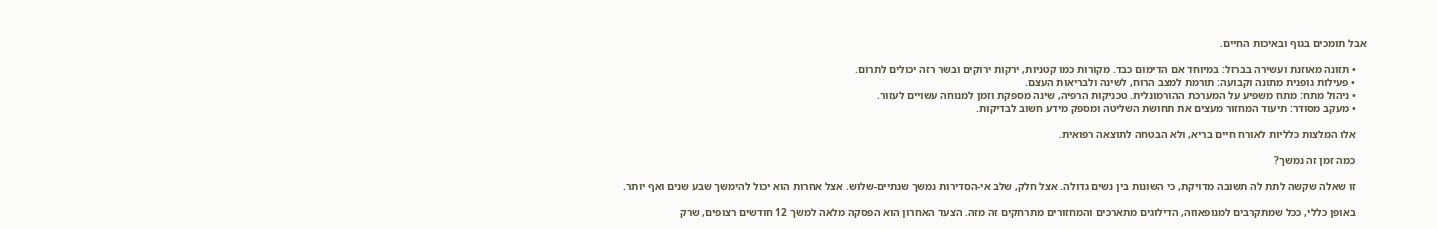אבל תומכים בגוף ובאיכות החיים.

    • תזונה מאוזנת ועשירה בברזל: במיוחד אם הדימום כבד. מקורות כמו קטניות, ירקות ירוקים ובשר רזה יכולים לתרום.
    • פעילות גופנית מתונה וקבועה: תורמת למצב הרוח, לשינה ולבריאות העצם.
    • ניהול מתח: מתח משפיע על המערכת ההורמונלית. טכניקות הרפיה, שינה מספקת וזמן למנוחה עשויים לעזור.
    • מעקב מסודר: תיעוד המחזור מעצים את תחושת השליטה ומספק מידע חשוב לבדיקות.

    אלו המלצות כלליות לאורח חיים בריא, ולא הבטחה לתוצאה רפואית.

    כמה זמן זה נמשך?

    זו שאלה שקשה לתת לה תשובה מדויקת, כי השונות בין נשים גדולה. אצל חלק, שלב אי-הסדירות נמשך שנתיים-שלוש. אצל אחרות הוא יכול להימשך שבע שנים ואף יותר.

    באופן כללי, ככל שמתקרבים למנופאוזה, הדילוגים מתארכים והמחזורים מתרחקים זה מזה. הצעד האחרון הוא הפסקה מלאה למשך 12 חודשים רצופים, שרק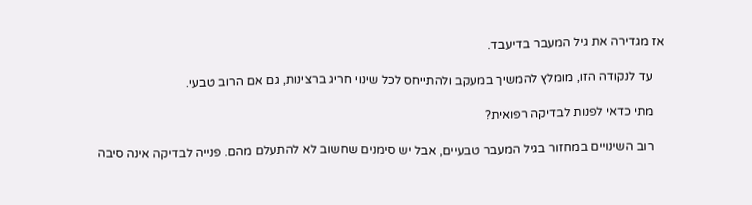אז מגדירה את גיל המעבר בדיעבד.

    עד לנקודה הזו, מומלץ להמשיך במעקב ולהתייחס לכל שינוי חריג ברצינות, גם אם הרוב טבעי.

    מתי כדאי לפנות לבדיקה רפואית?

    רוב השינויים במחזור בגיל המעבר טבעיים, אבל יש סימנים שחשוב לא להתעלם מהם. פנייה לבדיקה אינה סיבה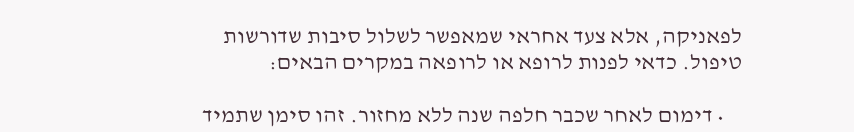לפאניקה, אלא צעד אחראי שמאפשר לשלול סיבות שדורשות טיפול. כדאי לפנות לרופא או לרופאה במקרים הבאים:

    • דימום לאחר שכבר חלפה שנה ללא מחזור. זהו סימן שתמיד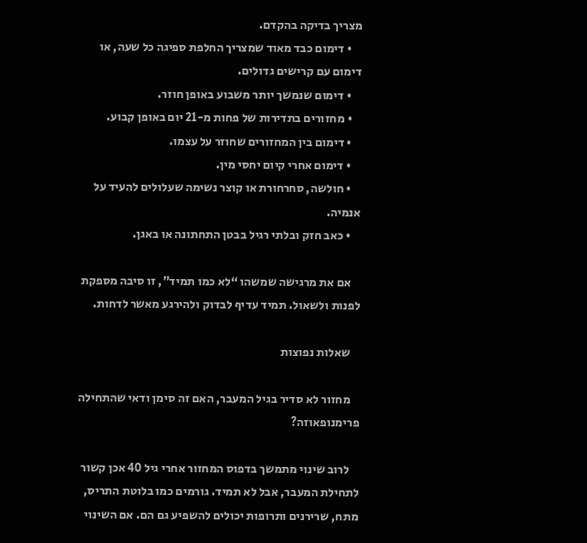מצריך בדיקה בהקדם.
    • דימום כבד מאוד שמצריך החלפת ספיגה כל שעה, או דימום עם קרישים גדולים.
    • דימום שנמשך יותר משבוע באופן חוזר.
    • מחזורים בתדירות של פחות מ-21 יום באופן קבוע.
    • דימום בין המחזורים שחוזר על עצמו.
    • דימום אחרי קיום יחסי מין.
    • חולשה, סחרחורת או קוצר נשימה שעלולים להעיד על אנמיה.
    • כאב חזק ובלתי רגיל בבטן התחתונה או באגן.

    אם את מרגישה שמשהו “לא כמו תמיד”, זו סיבה מספקת לפנות ולשאול. תמיד עדיף לבדוק ולהירגע מאשר לדחות.

    שאלות נפוצות

    מחזור לא סדיר בגיל המעבר, האם זה סימן ודאי שהתחילה פרימנופאוזה?

    לרוב שינוי מתמשך בדפוס המחזור אחרי גיל 40 אכן קשור לתחילת המעבר, אבל לא תמיד. גורמים כמו בלוטת התריס, מתח, שרירנים ותרופות יכולים להשפיע גם הם. אם השינוי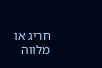חריג או מלווה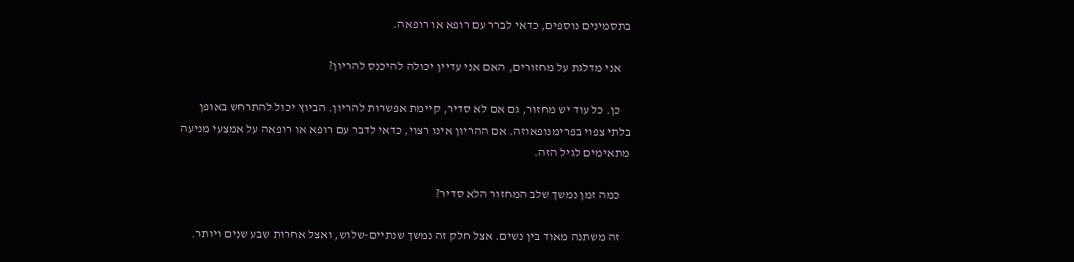בתסמינים נוספים, כדאי לברר עם רופא או רופאה.

    אני מדלגת על מחזורים, האם אני עדיין יכולה להיכנס להריון?

    כן. כל עוד יש מחזור, גם אם לא סדיר, קיימת אפשרות להריון. הביוץ יכול להתרחש באופן בלתי צפוי בפרימנופאוזה. אם ההריון אינו רצוי, כדאי לדבר עם רופא או רופאה על אמצעי מניעה מתאימים לגיל הזה.

    כמה זמן נמשך שלב המחזור הלא סדיר?

    זה משתנה מאוד בין נשים. אצל חלק זה נמשך שנתיים-שלוש, ואצל אחרות שבע שנים ויותר.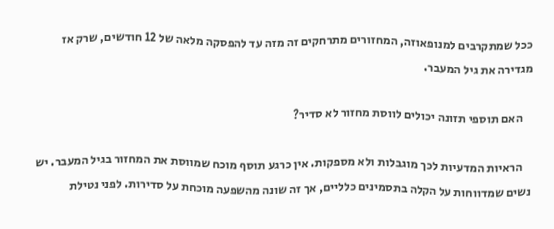ככל שמתקרבים למנופאוזה, המחזורים מתרחקים זה מזה עד להפסקה מלאה של 12 חודשים, שרק אז מגדירה את גיל המעבר.

    האם תוספי תזונה יכולים לווסת מחזור לא סדיר?

    הראיות המדעיות לכך מוגבלות ולא מספקות. אין כרגע תוסף מוכח שמווסת את המחזור בגיל המעבר. יש נשים שמדווחות על הקלה בתסמינים כלליים, אך זה שונה מהשפעה מוכחת על סדירות. לפני נטילת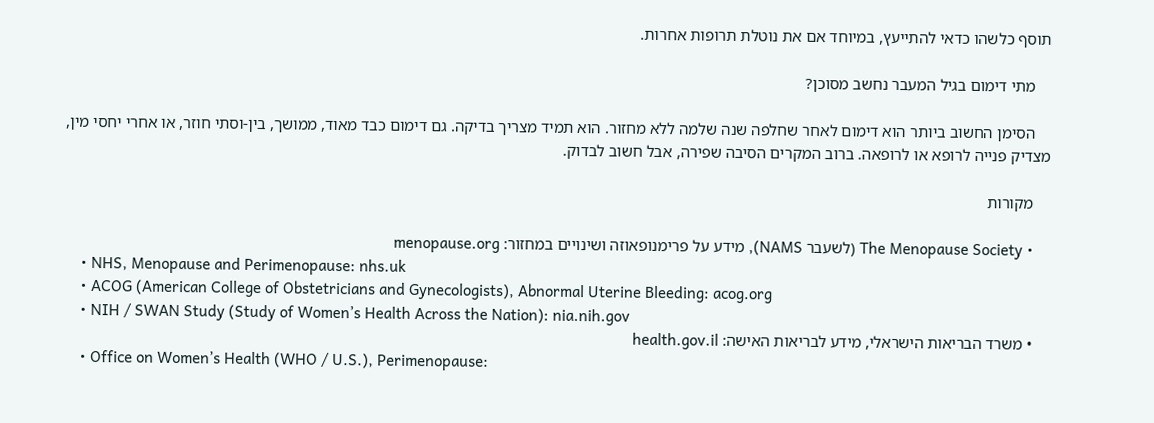תוסף כלשהו כדאי להתייעץ, במיוחד אם את נוטלת תרופות אחרות.

    מתי דימום בגיל המעבר נחשב מסוכן?

    הסימן החשוב ביותר הוא דימום לאחר שחלפה שנה שלמה ללא מחזור. הוא תמיד מצריך בדיקה. גם דימום כבד מאוד, ממושך, בין-וסתי חוזר, או אחרי יחסי מין, מצדיק פנייה לרופא או לרופאה. ברוב המקרים הסיבה שפירה, אבל חשוב לבדוק.

    מקורות

    • The Menopause Society (לשעבר NAMS), מידע על פרימנופאוזה ושינויים במחזור: menopause.org
    • NHS, Menopause and Perimenopause: nhs.uk
    • ACOG (American College of Obstetricians and Gynecologists), Abnormal Uterine Bleeding: acog.org
    • NIH / SWAN Study (Study of Women’s Health Across the Nation): nia.nih.gov
    • משרד הבריאות הישראלי, מידע לבריאות האישה: health.gov.il
    • Office on Women’s Health (WHO / U.S.), Perimenopause: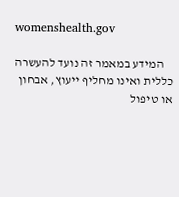womenshealth.gov

    המידע במאמר זה נועד להעשרה כללית ואינו מחליף ייעוץ, אבחון או טיפול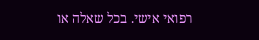רפואי אישי. בכל שאלה או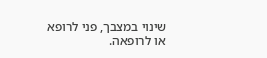שינוי במצבך, פני לרופא או לרופאה.